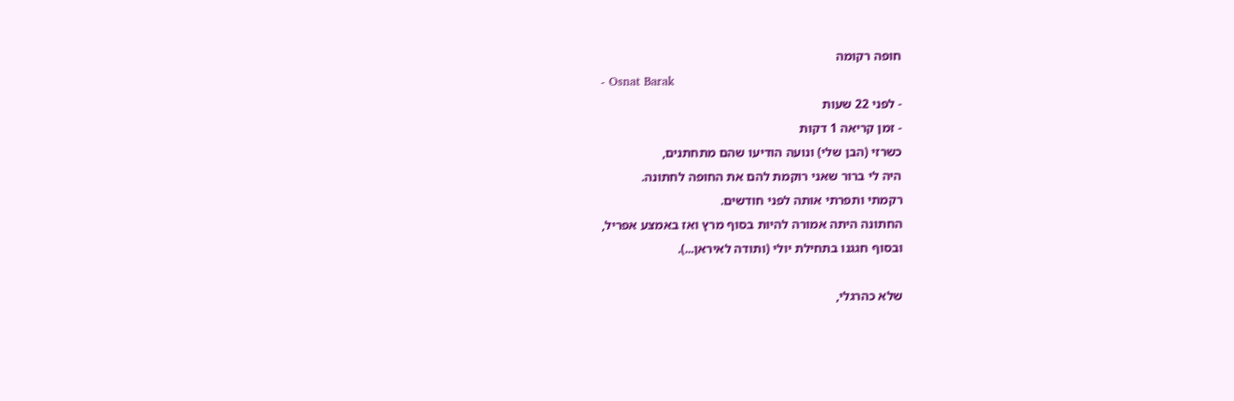חופה רקומה
- Osnat Barak
- לפני 22 שעות
- זמן קריאה 1 דקות
כשרזי (הבן שלי) ונועה הודיעו שהם מתחתנים,
היה לי ברור שאני רוקמת להם את החופה לחתונה.
רקמתי ותפרתי אותה לפני חודשים.
החתונה היתה אמורה להיות בסוף מרץ ואז באמצע אפריל,
ובסוף חגגנו בתחילת יולי (ותודה לאיראן...).

שלא כהרגלי,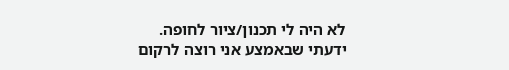לא היה לי תכנון/ציור לחופה.
ידעתי שבאמצע אני רוצה לרקום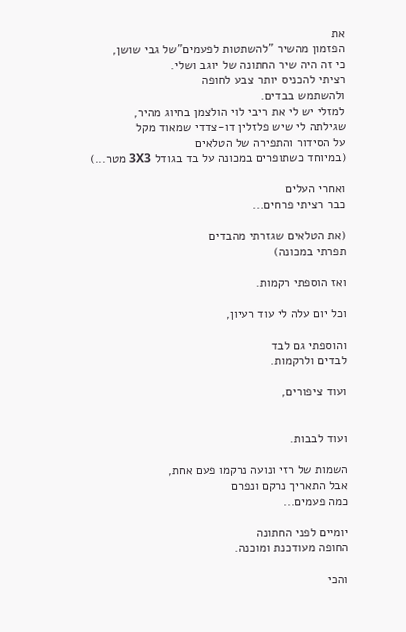את
הפזמון מהשיר "להשתטות לפעמים"של גבי שושן,
כי זה היה שיר החתונה של יוגב ושלי.
רציתי להכניס יותר צבע לחופה
ולהשתמש בבדים.
למזלי יש לי את ריבי לוי הולצמן בחיוג מהיר,
שגילתה לי שיש פלזלין דו-צדדי שמאוד מקל
על הסידור והתפירה של הטלאים
(במיוחד כשתופרים במכונה על בד בגודל 3X3 מטר...)

ואחרי העלים
כבר רציתי פרחים...

(את הטלאים שגזרתי מהבדים
תפרתי במכונה)

ואז הוספתי רקמות.

וכל יום עלה לי עוד רעיון,

והוספתי גם לבד
לבדים ולרקמות.

ועוד ציפורים,


ועוד לבבות.

השמות של רזי ונועה נרקמו פעם אחת,
אבל התאריך נרקם ונפרם
כמה פעמים...

יומיים לפני החתונה
החופה מעודכנת ומוכנה.

והכי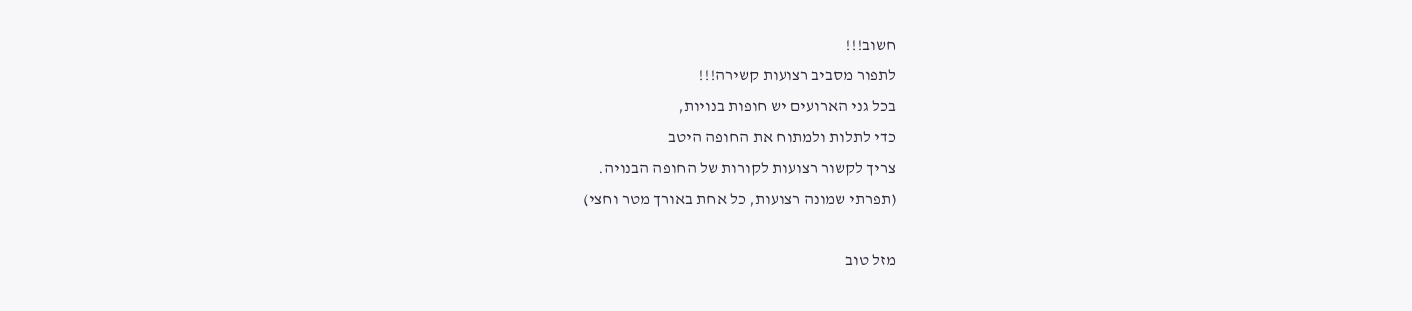חשוב!!!
לתפור מסביב רצועות קשירה!!!
בכל גני הארועים יש חופות בנויות,
כדי לתלות ולמתוח את החופה היטב
צריך לקשור רצועות לקורות של החופה הבנויה.
(תפרתי שמונה רצועות, כל אחת באורך מטר וחצי)

מזל טוב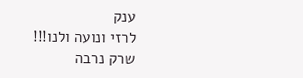ענק
לרזי ונועה ולנו!!!
שרק נרבה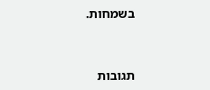בשמחות.



תגובות